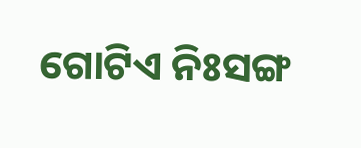ଗୋଟିଏ ନିଃସଙ୍ଗ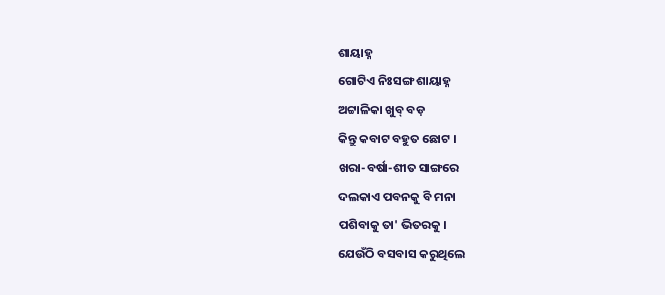ଶାୟାହ୍ନ
ଗୋଟିଏ ନିଃସଙ୍ଗ ଶାୟାହ୍ନ
ଅଟ୍ଟାଳିକା ଖୁବ୍ ବଡ଼
କିନ୍ତୁ କବାଟ ବହୁତ ଛୋଟ ।
ଖରା-ବର୍ଷା-ଶୀତ ସାଙ୍ଗରେ
ଦଲକାଏ ପବନକୁ ବି ମନା
ପଶିବାକୁ ତା' ଭିତରକୁ ।
ଯେଉଁଠି ବସବାସ କରୁଥିଲେ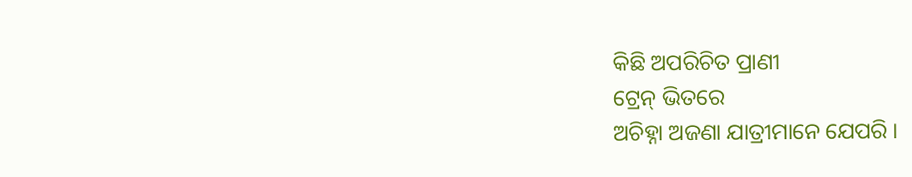କିଛି ଅପରିଚିତ ପ୍ରାଣୀ
ଟ୍ରେନ୍ ଭିତରେ
ଅଚିହ୍ନା ଅଜଣା ଯାତ୍ରୀମାନେ ଯେପରି ।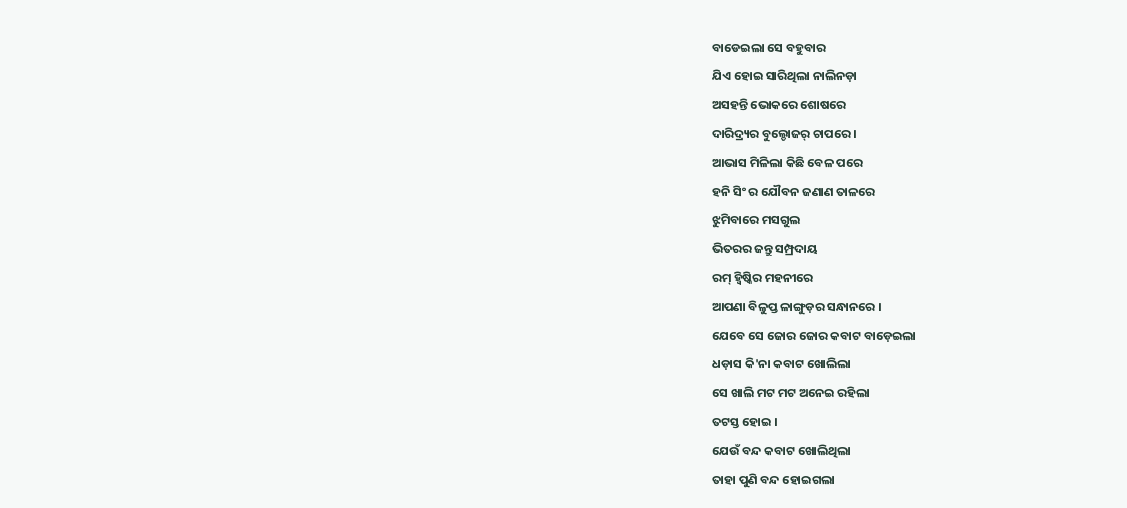ବାଡେଇଲା ସେ ବହୁବାର
ଯିଏ ହୋଇ ସାରିଥିଲା ନାଲିନଡ଼ା
ଅସହନ୍ତି ଭୋକରେ ଶୋଷରେ
ଦାରିଦ୍ର୍ୟର ବୁଲ୍ଡୋଜର୍ ଚାପରେ ।
ଆଭାସ ମିଳିଲା କିଛି ବେଳ ପରେ
ହନି ସିଂ ର ଯୌବନ ଜଣାଣ ତାଳରେ
ଝୁମିବାରେ ମସଗୁଲ
ଭିତରର ଜନ୍ତୁ ସମ୍ପ୍ରଦାୟ
ରମ୍ ହ୍ବିଷ୍କିର ମହନୀରେ
ଆପଣା ବିଳୁପ୍ତ ଳାଙ୍ଗୁଡ଼ର ସନ୍ଧାନରେ ।
ଯେବେ ସେ ଜୋର ଜୋର କବାଟ ବାଡ଼େଇଲା
ଧଡ଼ାସ କି'ନା କବାଟ ଖୋଲିଲା
ସେ ଖାଲି ମଟ ମଟ ଅନେଇ ରହିଲା
ତଟସ୍ତ ହୋଇ ।
ଯେଉଁ ବନ୍ଦ କବାଟ ଖୋଲିଥିଲା
ତାହା ପୁଣି ବନ୍ଦ ହୋଇଗଲା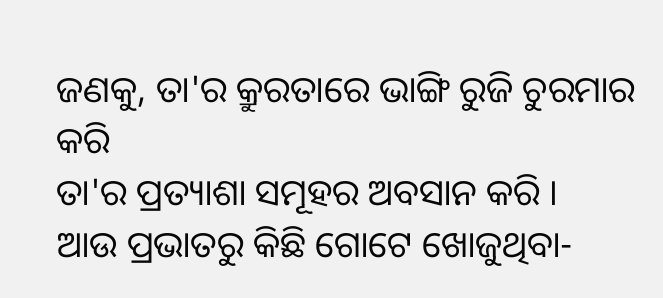ଜଣକୁ, ତା'ର କ୍ରୁରତାରେ ଭାଙ୍ଗି ରୁଜି ଚୁରମାର କରି
ତା'ର ପ୍ରତ୍ୟାଶା ସମୂହର ଅବସାନ କରି ।
ଆଉ ପ୍ରଭାତରୁ କିଛି ଗୋଟେ ଖୋଜୁଥିବା-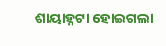ଶାୟାହ୍ନଟା ହୋଇଗଲା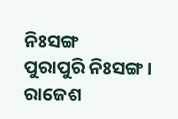ନିଃସଙ୍ଗ
ପୁରାପୁରି ନିଃସଙ୍ଗ ।
ରାଜେଶ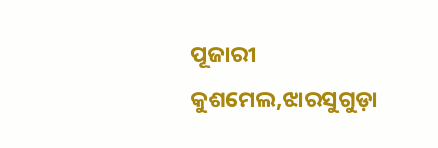ପୂଜାରୀ
କୁଶମେଲ,ଝାରସୁଗୁଡ଼ା